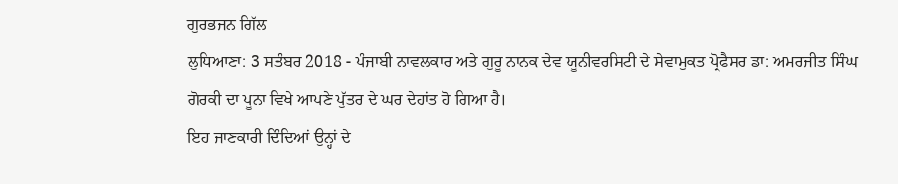ਗੁਰਭਜਨ ਗਿੱਲ
ਲੁਧਿਆਣਾ: 3 ਸਤੰਬਰ 2018 - ਪੰਜਾਬੀ ਨਾਵਲਕਾਰ ਅਤੇ ਗੁਰੂ ਨਾਨਕ ਦੇਵ ਯੂਨੀਵਰਸਿਟੀ ਦੇ ਸੇਵਾਮੁਕਤ ਪ੍ਰੋਫੈਸਰ ਡਾ: ਅਮਰਜੀਤ ਸਿੰਘ ਗੋਰਕੀ ਦਾ ਪੂਨਾ ਵਿਖੇ ਆਪਣੇ ਪੁੱਤਰ ਦੇ ਘਰ ਦੇਹਾਂਤ ਹੋ ਗਿਆ ਹੈ।
ਇਹ ਜਾਣਕਾਰੀ ਦਿੰਦਿਆਂ ਉਨ੍ਹਾਂ ਦੇ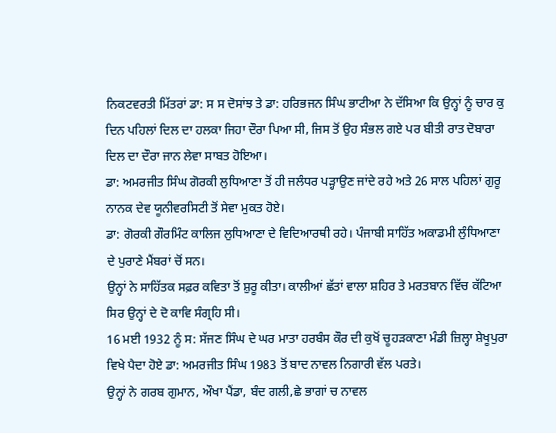ਨਿਕਟਵਰਤੀ ਮਿੱਤਰਾਂ ਡਾ: ਸ ਸ ਦੋਸਾਂਝ ਤੇ ਡਾ: ਹਰਿਭਜਨ ਸਿੰਘ ਭਾਟੀਆ ਨੇ ਦੱਸਿਆ ਕਿ ਉਨ੍ਹਾਂ ਨੂੰ ਚਾਰ ਕੁ ਦਿਨ ਪਹਿਲਾਂ ਦਿਲ ਦਾ ਹਲਕਾ ਜਿਹਾ ਦੌਰਾ ਪਿਆ ਸੀ, ਜਿਸ ਤੋਂ ਉਹ ਸੰਭਲ ਗਏ ਪਰ ਬੀਤੀ ਰਾਤ ਦੋਬਾਰਾ ਦਿਲ ਦਾ ਦੌਰਾ ਜਾਨ ਲੇਵਾ ਸਾਬਤ ਹੋਇਆ।
ਡਾ: ਅਮਰਜੀਤ ਸਿੰਘ ਗੋਰਕੀ ਲੁਧਿਆਣਾ ਤੋਂ ਹੀ ਜਲੰਧਰ ਪੜ੍ਹਾਉਣ ਜਾਂਦੇ ਰਹੇ ਅਤੇ 26 ਸਾਲ ਪਹਿਲਾਂ ਗੁਰੂ ਨਾਨਕ ਦੇਵ ਯੂਨੀਵਰਸਿਟੀ ਤੋਂ ਸੇਵਾ ਮੁਕਤ ਹੋਏ।
ਡਾ: ਗੋਰਕੀ ਗੌਰਮਿੰਟ ਕਾਲਿਜ ਲੁਧਿਆਣਾ ਦੇ ਵਿਦਿਆਰਥੀ ਰਹੇ। ਪੰਜਾਬੀ ਸਾਹਿੱਤ ਅਕਾਡਮੀ ਲੁੰਧਿਆਣਾ ਦੇ ਪੁਰਾਣੇ ਮੈਂਬਰਾਂ ਚੋਂ ਸਨ।
ਉਨ੍ਹਾਂ ਨੇ ਸਾਹਿੱਤਕ ਸਫ਼ਰ ਕਵਿਤਾ ਤੋਂ ਸ਼ੁਰੂ ਕੀਤਾ। ਕਾਲੀਆਂ ਛੱਤਾਂ ਵਾਲਾ ਸ਼ਹਿਰ ਤੇ ਮਰਤਬਾਨ ਵਿੱਚ ਕੱਟਿਆ ਸਿਰ ਉਨ੍ਹਾਂ ਦੇ ਦੋ ਕਾਵਿ ਸੰਗ੍ਰਹਿ ਸੀ।
16 ਮਈ 1932 ਨੂੰ ਸ: ਸੱਜਣ ਸਿੰਘ ਦੇ ਘਰ ਮਾਤਾ ਹਰਬੰਸ ਕੌਰ ਦੀ ਕੁਖੋਂ ਚੂਹੜਕਾਣਾ ਮੰਡੀ ਜ਼ਿਲ੍ਹਾ ਸ਼ੇਖੂਪੁਰਾ ਵਿਖੇ ਪੈਦਾ ਹੋਏ ਡਾ: ਅਮਰਜੀਤ ਸਿੰਘ 1983 ਤੋਂ ਬਾਦ ਨਾਵਲ ਨਿਗਾਰੀ ਵੱਲ ਪਰਤੇ।
ਉਨ੍ਹਾਂ ਨੇ ਗਰਬ ਗੁਮਾਨ, ਔਖਾ ਪੈਂਡਾ, ਬੰਦ ਗਲੀ,ਛੇ ਭਾਗਾਂ ਚ ਨਾਵਲ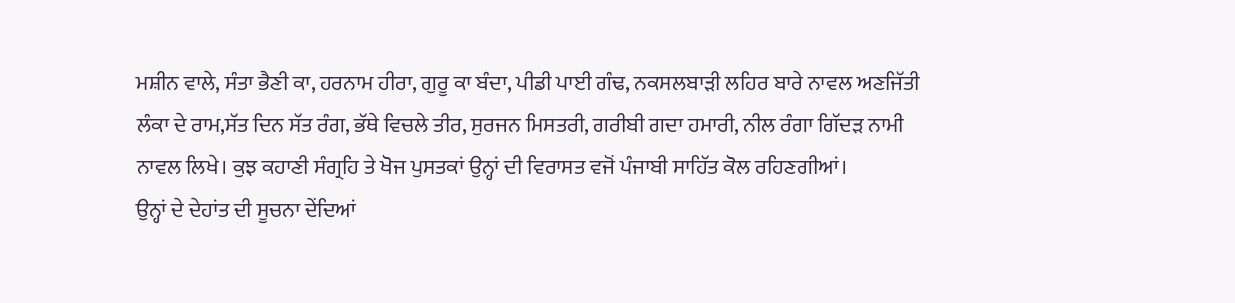ਮਸ਼ੀਨ ਵਾਲੇ, ਸੰਤਾ ਭੈਣੀ ਕਾ, ਹਰਨਾਮ ਹੀਰਾ, ਗੁਰੂ ਕਾ ਬੰਦਾ, ਪੀਡੀ ਪਾਈ ਗੰਢ, ਨਕਸਲਬਾੜੀ ਲਹਿਰ ਬਾਰੇ ਨਾਵਲ ਅਣਜਿੱਤੀ ਲੰਕਾ ਦੇ ਰਾਮ,ਸੱਤ ਦਿਨ ਸੱਤ ਰੰਗ, ਭੱਥੇ ਵਿਚਲੇ ਤੀਰ, ਸੁਰਜਨ ਮਿਸਤਰੀ, ਗਰੀਬੀ ਗਦਾ ਹਮਾਰੀ, ਨੀਲ ਰੰਗਾ ਗਿੱਦੜ ਨਾਮੀ ਨਾਵਲ ਲਿਖੇ। ਕੁਝ ਕਹਾਣੀ ਸੰਗ੍ਰਹਿ ਤੇ ਖੋਜ ਪੁਸਤਕਾਂ ਉਨ੍ਹਾਂ ਦੀ ਵਿਰਾਸਤ ਵਜੋਂ ਪੰਜਾਬੀ ਸਾਹਿੱਤ ਕੋਲ ਰਹਿਣਗੀਆਂ।
ਉਨ੍ਹਾਂ ਦੇ ਦੇਹਾਂਤ ਦੀ ਸੂਚਨਾ ਦੇਂਦਿਆਂ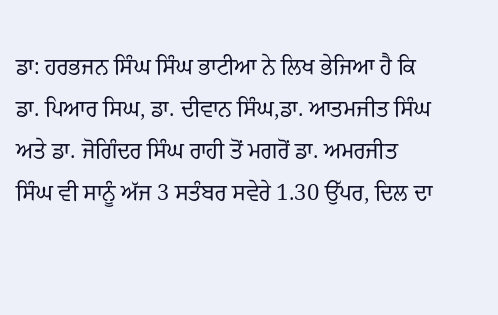ਡਾ: ਹਰਭਜਨ ਸਿੰਘ ਸਿੰਘ ਭਾਟੀਆ ਨੇ ਲਿਖ ਭੇਜਿਆ ਹੈ ਕਿ
ਡਾ. ਪਿਆਰ ਸਿਘ, ਡਾ. ਦੀਵਾਨ ਸਿੰਘ,ਡਾ. ਆਤਮਜੀਤ ਸਿੰਘ ਅਤੇ ਡਾ. ਜੋਗਿੰਦਰ ਸਿੰਘ ਰਾਹੀ ਤੋਂ ਮਗਰੋਂ ਡਾ. ਅਮਰਜੀਤ ਸਿੰਘ ਵੀ ਸਾਨੂੰ ਅੱਜ 3 ਸਤੰਬਰ ਸਵੇਰੇ 1.30 ਉੱਪਰ, ਦਿਲ ਦਾ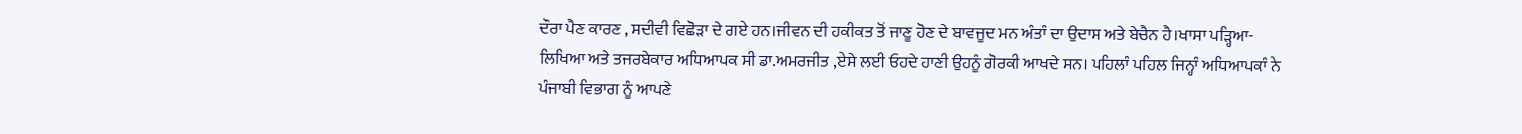ਦੌਰਾ ਪੈਣ ਕਾਰਣ , ਸਦੀਵੀ ਵਿਛੋੜਾ ਦੇ ਗਏ ਹਨ।ਜੀਵਨ ਦੀ ਹਕੀਕਤ ਤੋਂ ਜਾਣੂ ਹੋਣ ਦੇ ਬਾਵਜੂਦ ਮਨ ਅੰਤਾੰ ਦਾ ਉਦਾਸ ਅਤੇ ਬੇਚੈਨ ਹੈ।ਖਾਸਾ ਪੜ੍ਹਿਆ-ਲਿਖਿਆ ਅਤੇ ਤਜਰਬੇਕਾਰ ਅਧਿਆਪਕ ਸੀ ਡਾ.ਅਮਰਜੀਤ ,ਏਸੇ ਲਈ ਓਹਦੇ ਹਾਣੀ ਉਹਨੂੰ ਗੋਰਕੀ ਆਖਦੇ ਸਨ। ਪਹਿਲਾੰ ਪਹਿਲ ਜਿਨ੍ਹਾੰ ਅਧਿਆਪਕਾੰ ਨੇ ਪੰਜਾਬੀ ਵਿਭਾਗ ਨੂੰ ਆਪਣੇ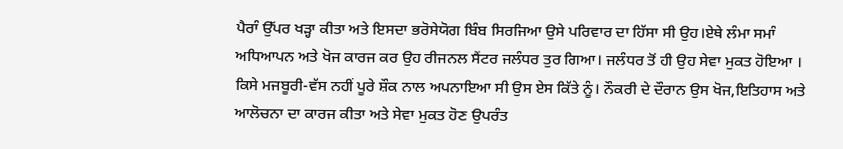ਪੈਰਾੰ ਉੱਪਰ ਖੜ੍ਹਾ ਕੀਤਾ ਅਤੇ ਇਸਦਾ ਭਰੋਸੇਯੋਗ ਬਿੰਬ ਸਿਰਜਿਆ ਉਸੇ ਪਰਿਵਾਰ ਦਾ ਹਿੱਸਾ ਸੀ ਉਹ।ਏਥੇ ਲੰਮਾ ਸਮਾੰ ਅਧਿਆਪਨ ਅਤੇ ਖੋਜ ਕਾਰਜ ਕਰ ਉਹ ਰੀਜਨਲ ਸੈਂਟਰ ਜਲੰਧਰ ਤੁਰ ਗਿਆ। ਜਲੰਧਰ ਤੋਂ ਹੀ ਉਹ ਸੇਵਾ ਮੁਕਤ ਹੋਇਆ । ਕਿਸੇ ਮਜਬੂਰੀ-ਵੱਸ ਨਹੀਂ ਪੂਰੇ ਸ਼ੌਕ ਨਾਲ ਅਪਨਾਇਆ ਸੀ ਉਸ ਏਸ ਕਿੱਤੇ ਨੂੰ। ਨੌਕਰੀ ਦੇ ਦੌਰਾਨ ਉਸ ਖੋਜ,ਇਤਿਹਾਸ ਅਤੇ ਆਲੋਚਨਾ ਦਾ ਕਾਰਜ ਕੀਤਾ ਅਤੇ ਸੇਵਾ ਮੁਕਤ ਹੋਣ ਉਪਰੰਤ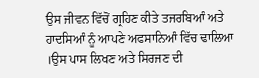ਉਸ ਜੀਵਨ ਵਿੱਚੋਂ ਗ੍ਰਹਿਣ ਕੀਤੇ ਤਜਰਬਿਆੰ ਅਤੇ ਹਾਦਸਿਆੰ ਨੂੰ ਆਪਣੇ ਅਫਸਾਨਿਆੰ ਵਿੱਚ ਢਾਲਿਆ ।ਉਸ ਪਾਸ ਲਿਖਣ ਅਤੇ ਸਿਰਜਣ ਦੀ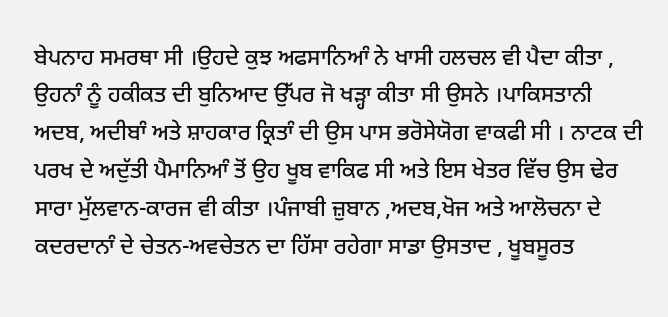ਬੇਪਨਾਹ ਸਮਰਥਾ ਸੀ ।ਉਹਦੇ ਕੁਝ ਅਫਸਾਨਿਆੰ ਨੇ ਖਾਸੀ ਹਲਚਲ ਵੀ ਪੈਦਾ ਕੀਤਾ , ਉਹਨਾੰ ਨੂੰ ਹਕੀਕਤ ਦੀ ਬੁਨਿਆਦ ਉੱਪਰ ਜੋ ਖੜ੍ਹਾ ਕੀਤਾ ਸੀ ਉਸਨੇ ।ਪਾਕਿਸਤਾਨੀ ਅਦਬ, ਅਦੀਬਾੰ ਅਤੇ ਸ਼ਾਹਕਾਰ ਕ੍ਰਿਤਾੰ ਦੀ ਉਸ ਪਾਸ ਭਰੋਸੇਯੋਗ ਵਾਕਫੀ ਸੀ । ਨਾਟਕ ਦੀ ਪਰਖ ਦੇ ਅਦੁੱਤੀ ਪੈਮਾਨਿਆੰ ਤੋਂ ਉਹ ਖੂਬ ਵਾਕਿਫ ਸੀ ਅਤੇ ਇਸ ਖੇਤਰ ਵਿੱਚ ਉਸ ਢੇਰ ਸਾਰਾ ਮੁੱਲਵਾਨ-ਕਾਰਜ ਵੀ ਕੀਤਾ ।ਪੰਜਾਬੀ ਜ਼ੁਬਾਨ ,ਅਦਬ,ਖੋਜ ਅਤੇ ਆਲੋਚਨਾ ਦੇ ਕਦਰਦਾਨਾੰ ਦੇ ਚੇਤਨ-ਅਵਚੇਤਨ ਦਾ ਹਿੱਸਾ ਰਹੇਗਾ ਸਾਡਾ ਉਸਤਾਦ , ਖੂਬਸੂਰਤ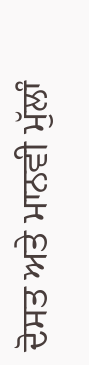ਦੋਸਤ ਅਤੇ ਮਾਨਵੀ ਮੁੱਲਾੰ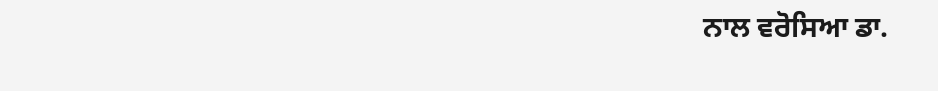ਨਾਲ ਵਰੋਸਿਆ ਡਾ.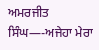ਅਮਰਜੀਤ ਸਿੰਘ—-ਅਜੇਹਾ ਮੇਰਾ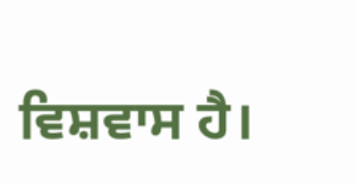ਵਿਸ਼ਵਾਸ ਹੈ।